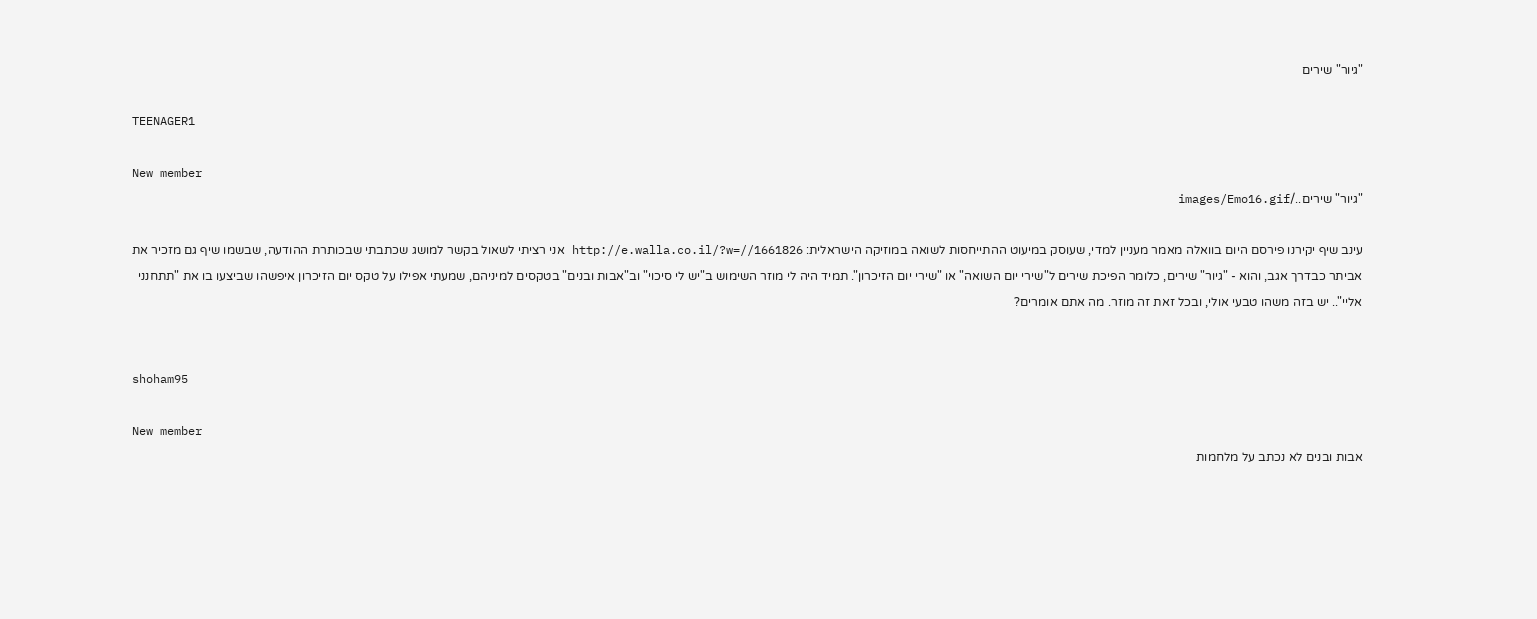"גיור" שירים

TEENAGER1

New member
"גיור" שירים../images/Emo16.gif

עינב שיף יקירנו פירסם היום בוואלה מאמר מעניין למדי, שעוסק במיעוט ההתייחסות לשואה במוזיקה הישראלית: http://e.walla.co.il/?w=//1661826 אני רציתי לשאול בקשר למושג שכתבתי שבכותרת ההודעה, שבשמו שיף גם מזכיר את אביתר כבדרך אגב, והוא - "גיור" שירים, כלומר הפיכת שירים ל"שירי יום השואה" או "שירי יום הזיכרון". תמיד היה לי מוזר השימוש ב"יש לי סיכוי" וב"אבות ובנים" בטקסים למיניהם, שמעתי אפילו על טקס יום הזיכרון איפשהו שביצעו בו את "תתחנני אליי".. יש בזה משהו טבעי אולי, ובכל זאת זה מוזר. מה אתם אומרים?


shoham95

New member
אבות ובנים לא נכתב על מלחמות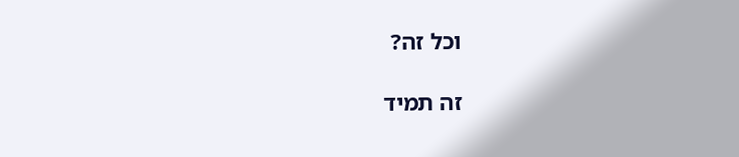וכל זה?

זה תמיד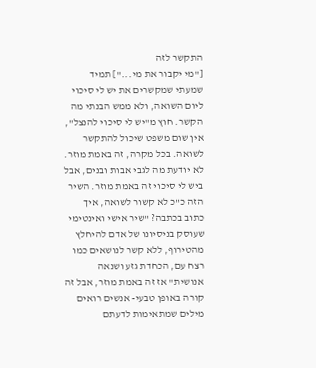התקשר לזה
["מי יקבור את מי..."] תמיד שמעתי שמקשרים את יש לי סיכוי ליום השואה, ולא ממש הבנתי מה הקשר. חוץ מ"יש לי סיכוי להנצל", אין שום משפט שיכול להתקשר לשואה. בכל מקרה, זה באמת מוזר. לא יודעת מה לגבי אבות ובנים, אבל ביש לי סיכוי זה באמת מוזר. השיר הזה כ"כ לא קשור לשואה, איך כתוב בכתבה? "שיר אישי ואינטימי שעוסק בניסיונו של אדם להיחלץ מהטירוף, ללא קשר לנושאים כמו רצח עם, הכחדת גזע ושנאה אנושית" אז זה באמת מוזר, אבל זה קורה באופן טבעי- אנשים רואים מילים שמתאימות לדעתם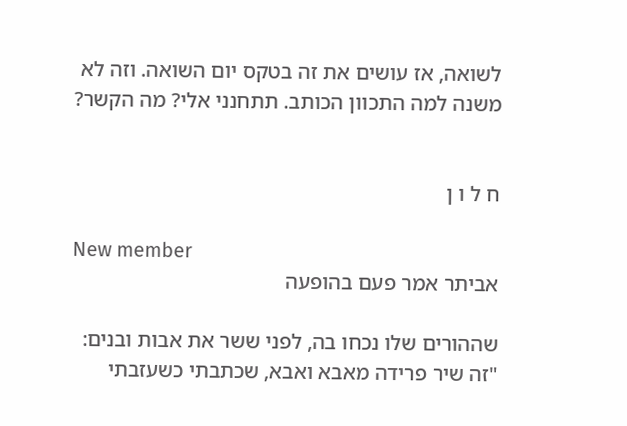לשואה, אז עושים את זה בטקס יום השואה. וזה לא משנה למה התכוון הכותב. תתחנני אלי? מה הקשר?


ח ל ו ן

New member
אביתר אמר פעם בהופעה

שההורים שלו נכחו בה, לפני ששר את אבות ובנים: "זה שיר פרידה מאבא ואבא, שכתבתי כשעזבתי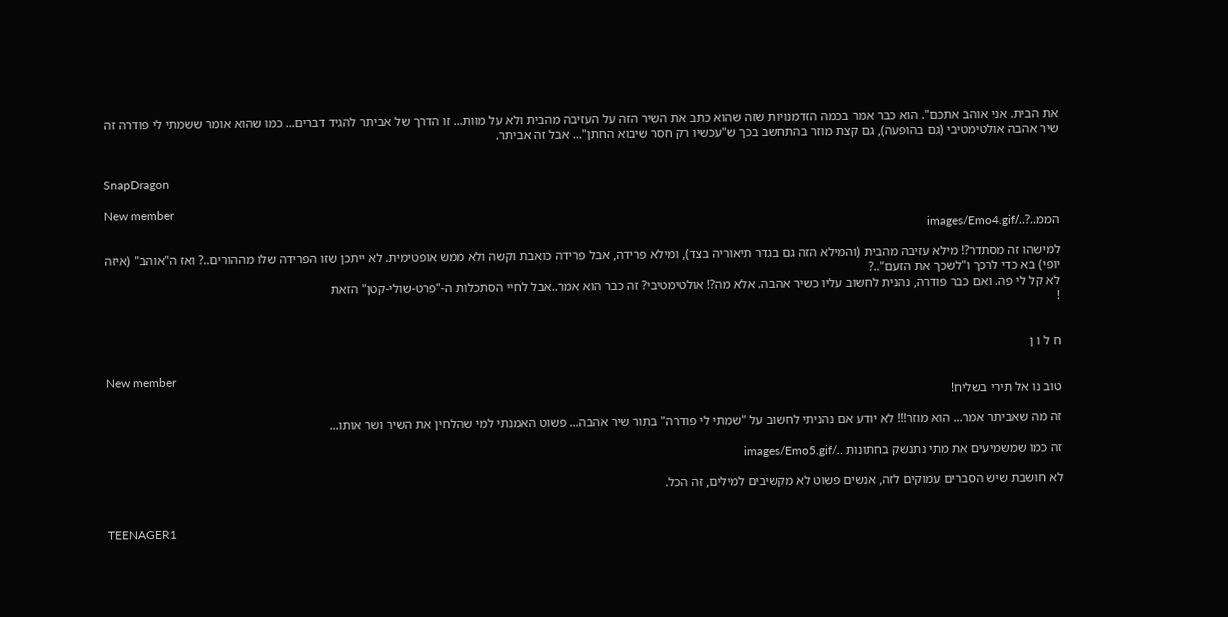את הבית. אני אוהב אתכם". הוא כבר אמר בכמה הזדמנויות שזה שהוא כתב את השיר הזה על העזיבה מהבית ולא על מוות... זו הדרך של אביתר להגיד דברים... כמו שהוא אומר ששמתי לי פודרה זה שיר אהבה אולטימטיבי (גם בהופעה), גם קצת מוזר בהתחשב בכך ש"עכשיו רק חסר שיבוא החתן"... אבל זה אביתר.


SnapDragon

New member
הממ..?../images/Emo4.gif

למישהו זה מסתדר?! מילא עזיבה מהבית (והמילא הזה גם בגדר תיאוריה בצד), ומילא פרידה, אבל פרידה כואבת וקשה ולא ממש אופטימית. לא ייתכן שזו הפרידה שלו מההורים..? ואז ה"אוהב" (איזה יופי) בא כדי לרכך ו"לשכך את הזעם"..?
לא קל לי פה. ואם כבר פודרה, נהנית לחשוב עליו כשיר אהבה. אלא מה?! אולטימטיבי? זה כבר הוא אמר..אבל לחיי הסתכלות ה-"פרט-שולי-קטן" הזאת
!


ח ל ו ן

New member
טוב נו אל תירי בשליח!

זה מה שאביתר אמר... הוא מוזר!!! לא יודע אם נהניתי לחשוב על "שמתי לי פודרה" בתור שיר אהבה... פשוט האמנתי למי שהלחין את השיר ושר אותו...

זה כמו שמשמיעים את מתי נתנשק בחתונות ../images/Emo5.gif

לא חושבת שיש הסברים עמוקים לזה, אנשים פשוט לא מקשיבים למילים, זה הכל.


TEENAGER1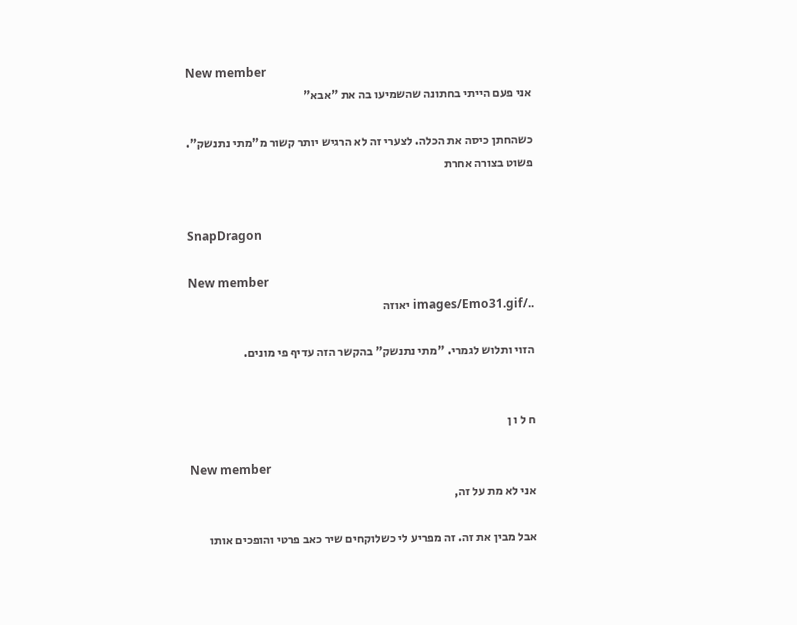New member
אני פעם הייתי בחתונה שהשמיעו בה את "אבא"

כשהחתן כיסה את הכלה. לצערי זה לא הרגיש יותר קשור מ"מתי נתנשק". פשוט בצורה אחרת


SnapDragon

New member
../images/Emo31.gif יאוזה

הזוי ותלוש לגמרי. "מתי נתנשק" בהקשר הזה עדיף פי מונים.


ח ל ו ן

New member
אני לא מת על זה,

אבל מבין את זה. זה מפריע לי כשלוקחים שיר כאב פרטי והופכים אותו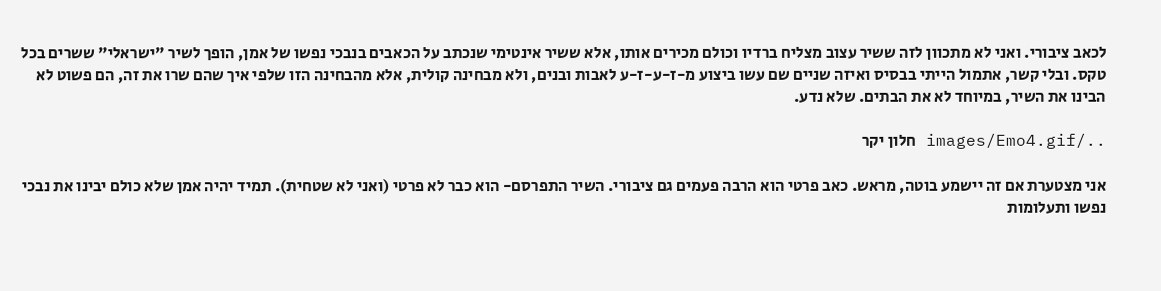לכאב ציבורי. ואני לא מתכוון לזה ששיר עצוב מצליח ברדיו וכולם מכירים אותו, אלא ששיר אינטימי שנכתב על הכאבים בנבכי נפשו של אמן, הופך לשיר "ישראלי" ששרים בכל טקס. ובלי קשר, אתמול הייתי בבסיס ואיזה שניים שם עשו ביצוע מ-ז-ע-ז-ע לאבות ובנים, ולא מבחינה קולית, אלא מהבחינה הזו שלפי איך שהם שרו את זה, הם פשוט לא הבינו את השיר, במיוחד לא את הבתים. שלא נדע.

../images/Emo4.gif חלון יקר

אני מצטערת אם זה יישמע בוטה, מראש. כאב פרטי הוא הרבה פעמים גם ציבורי. השיר התפרסם- הוא כבר לא פרטי (ואני לא שטחית). תמיד יהיה אמן שלא כולם יבינו את נבכי נפשו ותעלומות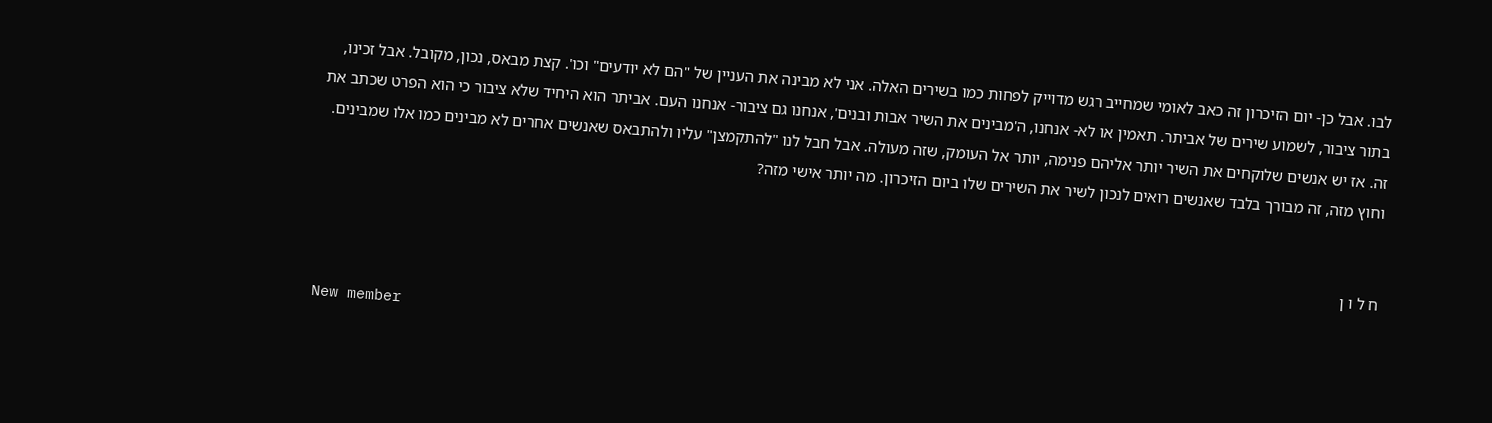לבו. אבל כן- יום הזיכרון זה כאב לאומי שמחייב רגש מדוייק לפחות כמו בשירים האלה. אני לא מבינה את העניין של "הם לא יודעים" וכו'. קצת מבאס, נכון, מקובל. אבל זכינו, בתור ציבור, לשמוע שירים של אביתר. תאמין או לא- אנחנו, ה'מבינים את השיר אבות ובנים', אנחנו גם ציבור- אנחנו העם. אביתר הוא היחיד שלא ציבור כי הוא הפרט שכתב את זה. אז יש אנשים שלוקחים את השיר יותר אליהם פנימה, יותר אל העומק, שזה מעולה. אבל חבל לנו "להתקמצן" עליו ולהתבאס שאנשים אחרים לא מבינים כמו אלו שמבינים. וחוץ מזה, זה מבורך בלבד שאנשים רואים לנכון לשיר את השירים שלו ביום הזיכרון. מה יותר אישי מזה?


ח ל ו ן

New member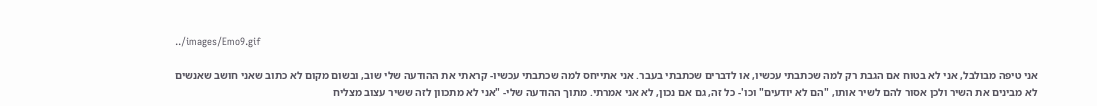../images/Emo9.gif

אני טיפה מבולבל, אני לא בטוח אם הגבת רק למה שכתבתי עכשיו, או לדברים שכתבתי בעבר. אני אתייחס למה שכתבתי עכשיו- קראתי את ההודעה שלי שוב, ובשום מקום לא כתוב שאני חושב שאנשים לא מבינים את השיר ולכן אסור להם לשיר אותו, "הם לא יודעים" וכו'- כל זה, גם אם נכון, לא אני אמרתי. מתוך ההודעה שלי- "אני לא מתכוון לזה ששיר עצוב מצליח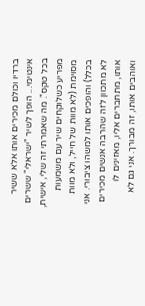ברדיו וכולם מכירים אותו אלא ששיר אינטימי... הופך לשיר "ישראלי" ששרים בכל טקס". מה שאמרתי זה שלי, אישית, מפריע כשלוקחים שיר עם משמעות מסוימת (לא מוות של חייל, ולא מוות בכלל) והופכים אותו למשהו ציבורי. אני לא מתכוון לזה שהרבה אנשים מכירים אותו, מתחברים אליו, מאזינים לו ואוהבים אותו, זה מבורך. אני גם לא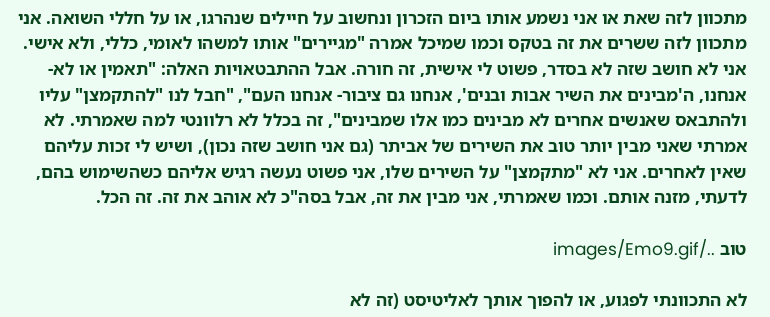מתכוון לזה שאת או אני נשמע אותו ביום הזכרון ונחשוב על חיילים שנהרגו, או על חללי השואה. אני מתכוון לזה ששרים את זה בטקס וכמו שמיכל אמרה "מגיירים" אותו למשהו לאומי, כללי, ולא אישי. אני לא חושב שזה לא בסדר, פשוט לי אישית, זה חורה. אבל ההתבטאויות האלה: "תאמין או לא- אנחנו, ה'מבינים את השיר אבות ובנים', אנחנו גם ציבור- אנחנו העם", "חבל לנו "להתקמצן" עליו ולהתבאס שאנשים אחרים לא מבינים כמו אלו שמבינים", זה בכלל לא רלוונטי למה שאמרתי. לא אמרתי שאני מבין יותר טוב את השירים של אביתר (גם אני חושב שזה נכון), ושיש לי זכות עליהם שאין לאחרים. אני לא "מתקמצן" על השירים שלו, אני פשוט נעשה רגיש אליהם כשהשימוש בהם, לדעתי, מזנה אותם. וכמו שאמרתי, אני מבין את זה, אבל בסה"כ לא אוהב את זה. זה הכל.

טוב ../images/Emo9.gif

לא התכוונתי לפגוע, או להפוך אותך לאליטיסט (זה לא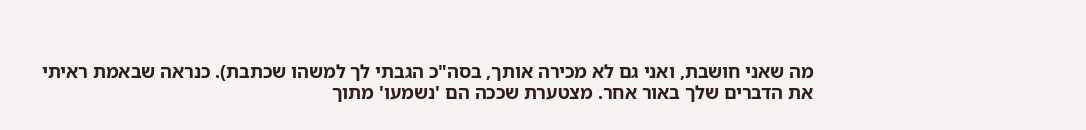מה שאני חושבת, ואני גם לא מכירה אותך, בסה"כ הגבתי לך למשהו שכתבת). כנראה שבאמת ראיתי את הדברים שלך באור אחר. מצטערת שככה הם 'נשמעו' מתוך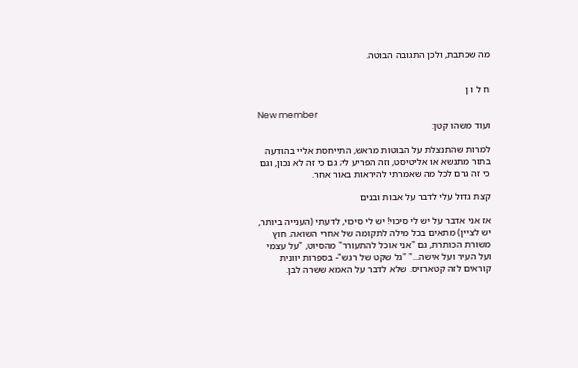מה שכתבת, ולכן התגובה הבוטה.


ח ל ו ן

New member
ועוד משהו קטן:

למרות שהתנצלת על הבוטות מראש, התייחסת אליי בהודעה בתור מתנשא או אליטיסט, וזה הפריע לי; גם כי זה לא נכון, וגם כי זה גרם לכל מה שאמרתי להיראות באור אחר.

קצת גדול עלי לדבר על אבות ובנים

אז אני אדבר על יש לי סיכוי! יש לי סיכוי, לדעתי (הענייה ביותר, יש לציין) מתאים בכל מילה לתקומה של אחרי השואה. חוץ משורת הכותרת, גם "אני אוכל להתעורר" מהסיוט, "על עצמי ועל העיר ועל אישה..." "גל שקט של רגש"- בספרות יוונית קוראים לזה קטארזיס. שלא לדבר על האמא ששרה לבן.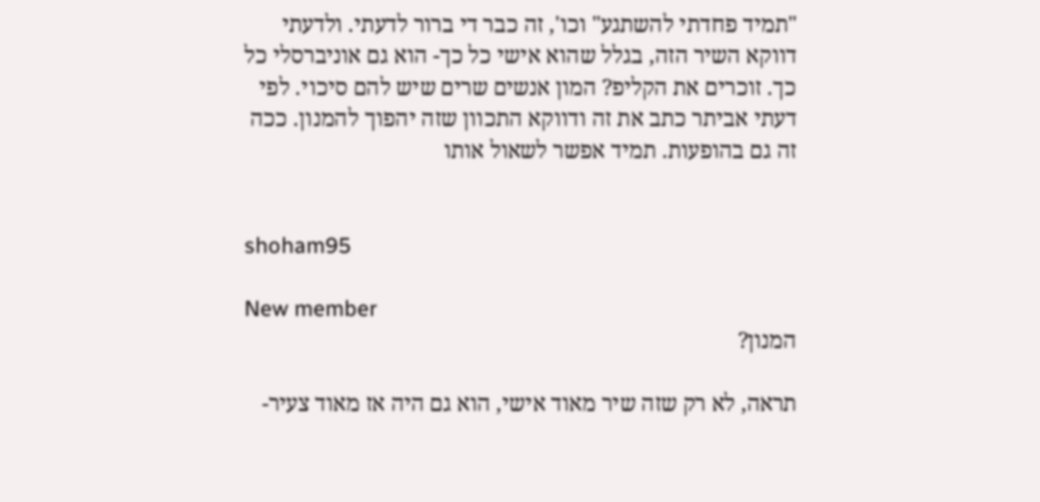"תמיד פחדתי להשתגע" וכו', זה כבר די ברור לדעתי. ולדעתי דווקא השיר הזה, בגלל שהוא אישי כל כך- הוא גם אוניברסלי כל כך. זוכרים את הקליפ? המון אנשים שרים שיש להם סיכוי. לפי דעתי אביתר כתב את זה ודווקא התכוון שזה יהפוך להמנון. ככה זה גם בהופעות. תמיד אפשר לשאול אותו


shoham95

New member
המנון?

תראה, לא רק שזה שיר מאוד אישי, הוא גם היה אז מאוד צעיר-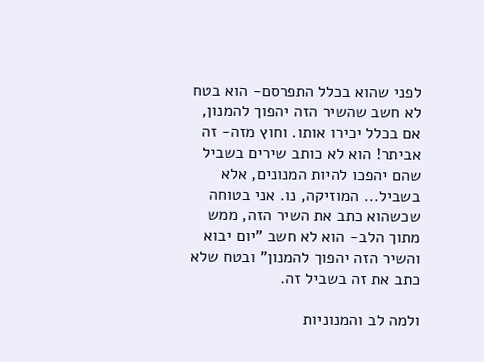לפני שהוא בכלל התפרסם- הוא בטח לא חשב שהשיר הזה יהפוך להמנון, אם בכלל יכירו אותו. וחוץ מזה- זה אביתר! הוא לא כותב שירים בשביל שהם יהפכו להיות המנונים, אלא בשביל... המוזיקה, נו. אני בטוחה שכשהוא כתב את השיר הזה, ממש מתוך הלב- הוא לא חשב "יום יבוא והשיר הזה יהפוך להמנון" ובטח שלא כתב את זה בשביל זה.

ולמה לב והמנוניות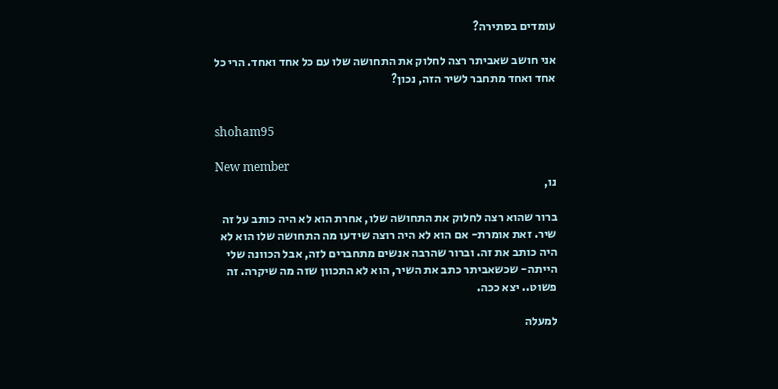עומדים בסתירה?

אני חושב שאביתר רצה לחלוק את התחושה שלו עם כל אחד ואחד. הרי כל אחד ואחד מתחבר לשיר הזה, נכון?


shoham95

New member
נו,

ברור שהוא רצה לחלוק את התחושה שלו, אחרת הוא לא היה כותב על זה שיר. זאת אומרת- אם הוא לא היה רוצה שידעו מה התחושה שלו הוא לא היה כותב את זה. וברור שהרבה אנשים מתחברים לזה, אבל הכוונה שלי הייתה- שכשאביתר כתב את השיר, הוא לא התכוון שזה מה שיקרה. זה פשוט.. יצא ככה.

למעלה